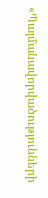«Պայմանավորվածությունների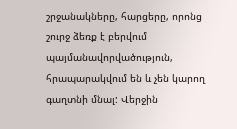շրջանակները, հարցերը, որոնց շուրջ ձեռք է բերվում պայմանավորվածություն, հրապարակվում են և չեն կարող գաղտնի մնալ: Վերջին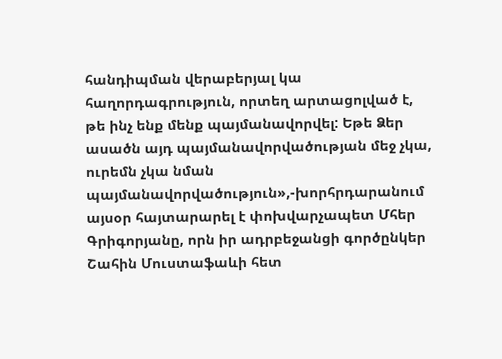հանդիպման վերաբերյալ կա հաղորդագրություն, որտեղ արտացոլված է, թե ինչ ենք մենք պայմանավորվել: Եթե Ձեր ասածն այդ պայմանավորվածության մեջ չկա, ուրեմն չկա նման պայմանավորվածություն»,-խորհրդարանում այսօր հայտարարել է փոխվարչապետ Մհեր Գրիգորյանը, որն իր ադրբեջանցի գործընկեր Շահին Մուստաֆաևի հետ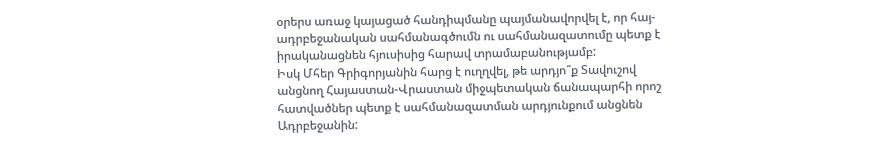օրերս առաջ կայացած հանդիպմանը պայմանավորվել է, որ հայ-ադրբեջանական սահմանագծումն ու սահմանազատումը պետք է իրականացնեն հյուսիսից հարավ տրամաբանությամբ:
Իսկ Մհեր Գրիգորյանին հարց է ուղղվել, թե արդյո՞ք Տավուշով անցնող Հայաստան-Վրաստան միջպետական ճանապարհի որոշ հատվածներ պետք է սահմանազատման արդյունքում անցնեն Ադրբեջանին: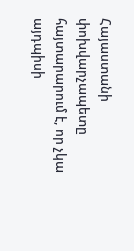Հայաստանի փոխվարչապետը հայտարարում է, որ չկա այդպիսի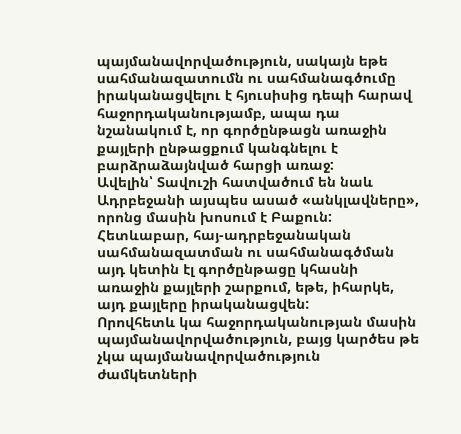պայմանավորվածություն, սակայն եթե սահմանազատումն ու սահմանագծումը իրականացվելու է հյուսիսից դեպի հարավ հաջորդականությամբ, ապա դա նշանակում է, որ գործընթացն առաջին քայլերի ընթացքում կանգնելու է բարձրաձայնված հարցի առաջ:
Ավելին՝ Տավուշի հատվածում են նաև Ադրբեջանի այսպես ասած «անկլավները», որոնց մասին խոսում է Բաքուն: Հետևաբար, հայ-ադրբեջանական սահմանազատման ու սահմանագծման այդ կետին էլ գործընթացը կհասնի առաջին քայլերի շարքում, եթե, իհարկե, այդ քայլերը իրականացվեն:
Որովհետև կա հաջորդականության մասին պայմանավորվածություն, բայց կարծես թե չկա պայմանավորվածություն ժամկետների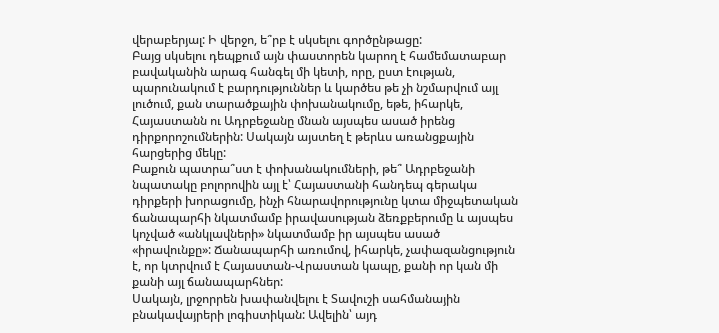վերաբերյալ: Ի վերջո, ե՞րբ է սկսելու գործընթացը:
Բայց սկսելու դեպքում այն փաստորեն կարող է համեմատաբար բավականին արագ հանգել մի կետի, որը, ըստ էության, պարունակում է բարդություններ և կարծես թե չի նշմարվում այլ լուծում, քան տարածքային փոխանակումը, եթե, իհարկե, Հայաստանն ու Ադրբեջանը մնան այսպես ասած իրենց դիրքորոշումներին: Սակայն այստեղ է թերևս առանցքային հարցերից մեկը:
Բաքուն պատրա՞ստ է փոխանակումների, թե՞ Ադրբեջանի նպատակը բոլորովին այլ է՝ Հայաստանի հանդեպ գերակա դիրքերի խորացումը, ինչի հնարավորությունը կտա միջպետական ճանապարհի նկատմամբ իրավասության ձեռքբերումը և այսպես կոչված «անկլավների» նկատմամբ իր այսպես ասած «իրավունքը»: Ճանապարհի առումով, իհարկե, չափազանցություն է, որ կտրվում է Հայաստան-Վրաստան կապը, քանի որ կան մի քանի այլ ճանապարհներ:
Սակայն, լրջորրեն խափանվելու է Տավուշի սահմանային բնակավայրերի լոգիստիկան: Ավելին՝ այդ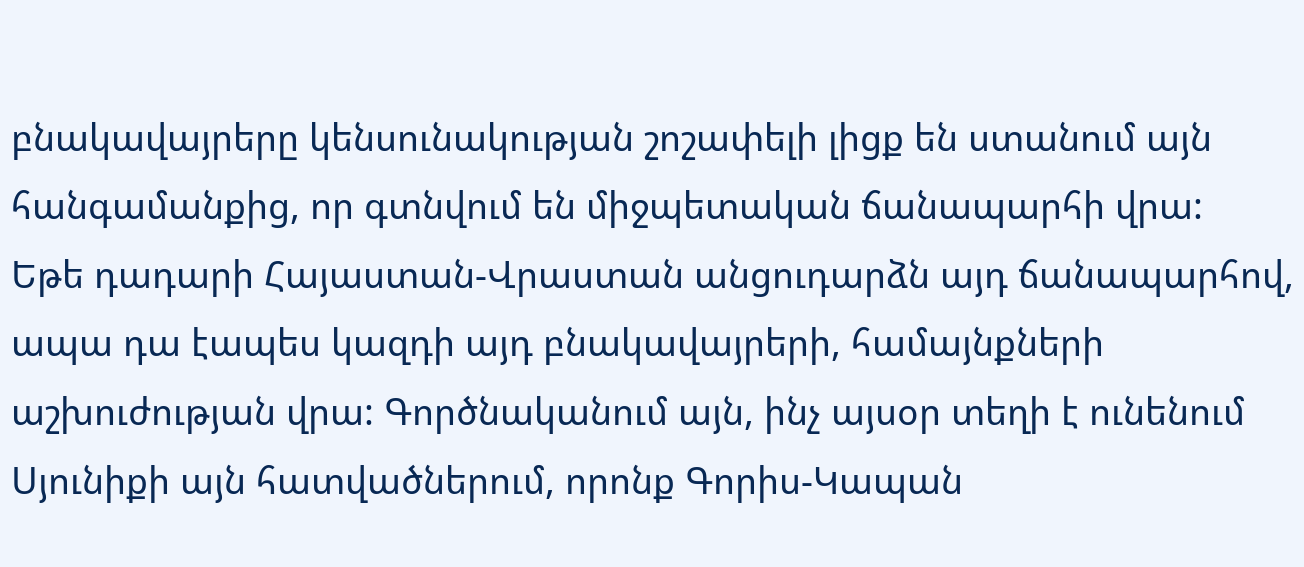բնակավայրերը կենսունակության շոշափելի լիցք են ստանում այն հանգամանքից, որ գտնվում են միջպետական ճանապարհի վրա:
Եթե դադարի Հայաստան-Վրաստան անցուդարձն այդ ճանապարհով, ապա դա էապես կազդի այդ բնակավայրերի, համայնքների աշխուժության վրա: Գործնականում այն, ինչ այսօր տեղի է ունենում Սյունիքի այն հատվածներում, որոնք Գորիս-Կապան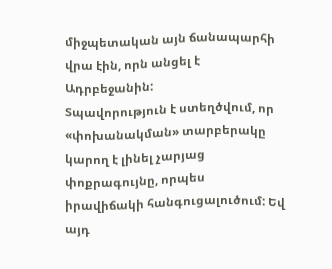միջպետական այն ճանապարհի վրա էին, որն անցել է Ադրբեջանին:
Տպավորություն է ստեղծվում, որ «փոխանակման» տարբերակը կարող է լինել չարյաց փոքրագույնը, որպես իրավիճակի հանգուցալուծում: Եվ այդ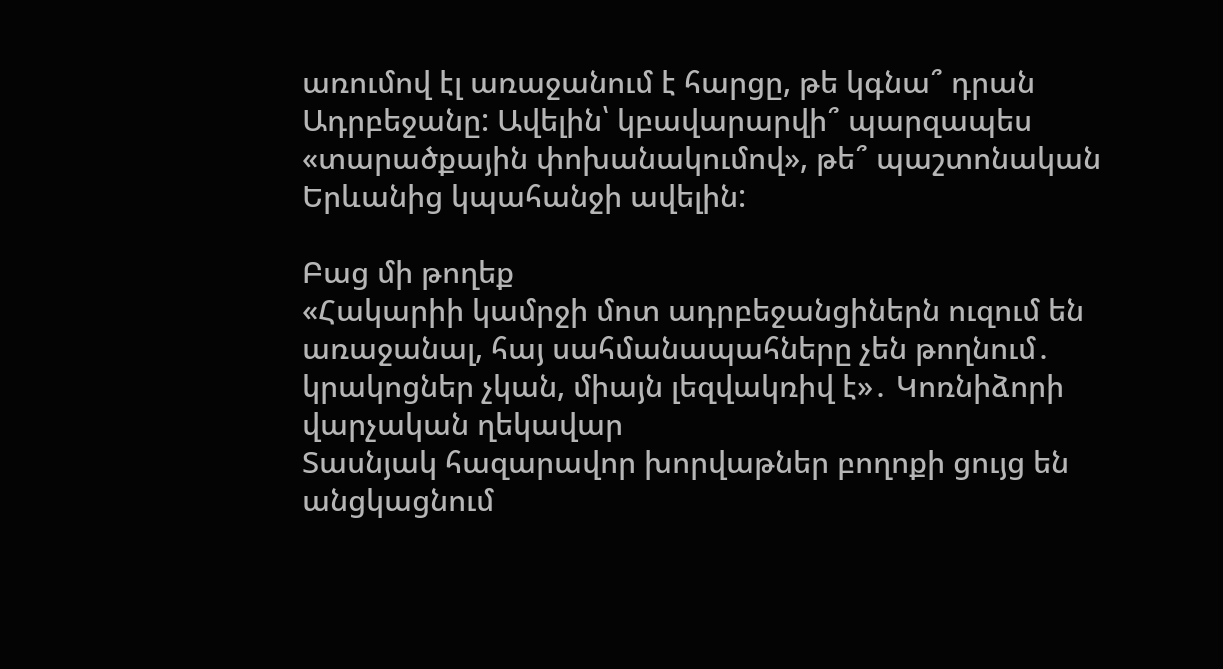առումով էլ առաջանում է հարցը, թե կգնա՞ դրան Ադրբեջանը: Ավելին՝ կբավարարվի՞ պարզապես «տարածքային փոխանակումով», թե՞ պաշտոնական Երևանից կպահանջի ավելին:

Բաց մի թողեք
«Հակարիի կամրջի մոտ ադրբեջանցիներն ուզում են առաջանալ, հայ սահմանապահները չեն թողնում․ կրակոցներ չկան, միայն լեզվակռիվ է»․ Կոռնիձորի վարչական ղեկավար
Տասնյակ հազարավոր խորվաթներ բողոքի ցույց են անցկացնում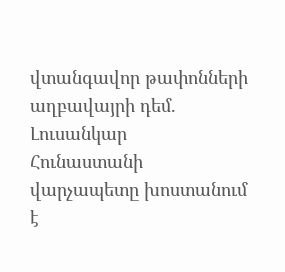վտանգավոր թափոնների աղբավայրի դեմ. Լուսանկար
Հունաստանի վարչապետը խոստանում է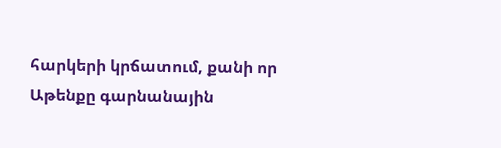հարկերի կրճատում, քանի որ Աթենքը գարնանային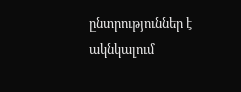ընտրություններ է ակնկալում